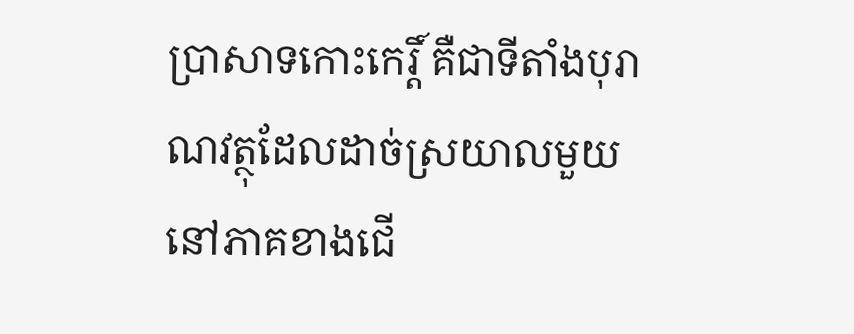ប្រាសាទកោះកេរ្តិ៍ គឺជាទីតាំងបុរាណវត្ថុដែលដាច់ស្រយាលមួយនៅភាគខាងជើ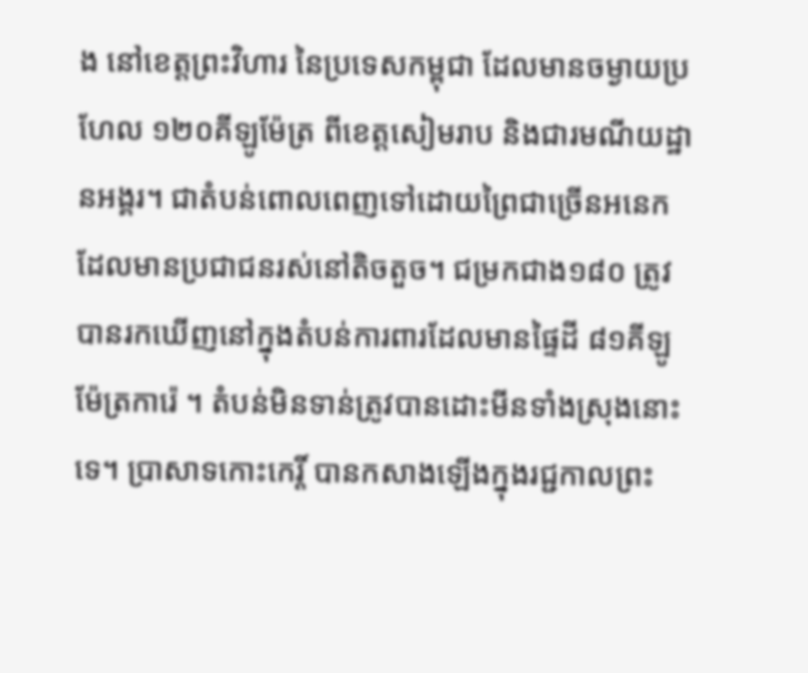ង នៅខេត្តព្រះវិហារ នៃប្រទេសកម្ពុជា ដែលមានចម្ងាយប្រហែល ១២០គីឡូម៉ែត្រ ពីខេត្តសៀមរាប និងជារមណីយដ្ឋានអង្គរ។ ជាតំបន់ពោលពេញទៅដោយព្រៃជាច្រើនអនេកដែលមានប្រជាជនរស់នៅតិចតួច។ ជម្រកជាង១៨០ ត្រូវបានរកឃើញនៅក្នុងតំបន់ការពារដែលមានផ្ទៃដី ៨១គីឡូម៉ែត្រការ៉េ ។ តំបន់មិនទាន់ត្រូវបានដោះមីនទាំងស្រុងនោះទេ។ ប្រាសាទកោះកេរ្តិ៍ បានកសាងឡើងក្នុងរជ្ជកាលព្រះ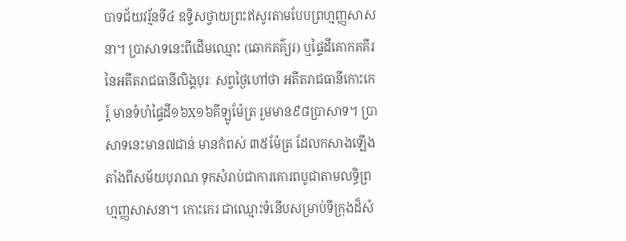បាទជ័យវរ័្មនទី៤ ឧទ្ទិសថ្វាយព្រះឥសូរតាមបែបព្រហ្មញ្ញសាសនា។ ប្រាសាទនេះពីដើមឈ្មោះ (ឆោកគគ៌្យរ) ឬផៃ្ទដីគោកគគីរ នៃអតីតរាជធានីលិង្គបុរៈ សព្វថៃ្ងហៅថា អតីតរាជធានីកោះកេរ្ត៍ មានទំហំផៃ្ទដី១៦X១៦គីឡូម៉ែត្រ រួមមាន៩៨ប្រាសាទ។ ប្រាសាទនេះមាន៧ជាន់ មានកំពស់ ៣៥ម៉ែត្រ ដែលកសាងឡើងតាំងពីសម័យបុរាណ ទុកសំរាប់ជាការគោរពបូជាតាមលទ្ធិព្រហ្មញ្ញសាសនា។ កោះកេរ ជាឈ្មោះទំនើបសម្រាប់ទីក្រុងដ៏សំ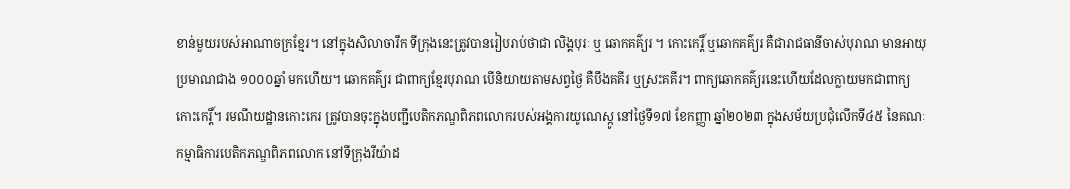ខាន់មួយរបស់អាណាចក្រខ្មែរ។ នៅក្នុងសិលាចារឹក ទីក្រុងនេះត្រូវបានរៀបរាប់ថាជា លិង្គបុរៈ ឬ ឆោកគគ៌្យរ ។ កោះកេរ្តិ៍ ឬឆោកគគ៌្យរ គឺជារាជធានីចាស់បុរាណ មានអាយុប្រមាណជាង ១០០០ឆ្នាំ មកហើយ។ ឆោកគគ៌្យរ ជាពាក្យខ្មែរបុរាណ បើនិយាយតាមសព្វថ្ងៃ គឺបឹងគគីរ ឬស្រះគគីរ។ ពាក្យឆោកគគ៌្យរនេះហើយដែលក្លាយមកជាពាក្យ កោះកេរ្តិ៍។ រមណីយដ្ឋានកោះកេរ ត្រូវបានចុះក្នុងបញ្ជីបេតិកភណ្ឌពិភពលោករបស់អង្គការយូណេស្កូ នៅថ្ងៃទី១៧ ខែកញ្ញា ឆ្នាំ២០២៣ ក្នុងសម័យប្រជុំលើកទី៤៥ នៃគណៈកម្មាធិការបេតិកភណ្ឌពិភពលោក នៅទីក្រុងរីយ៉ាដ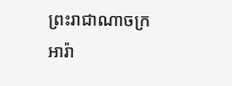ព្រះរាជាណាចក្រអារ៉ា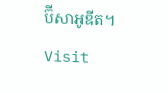ប៊ីសាអូឌីត។ Visit